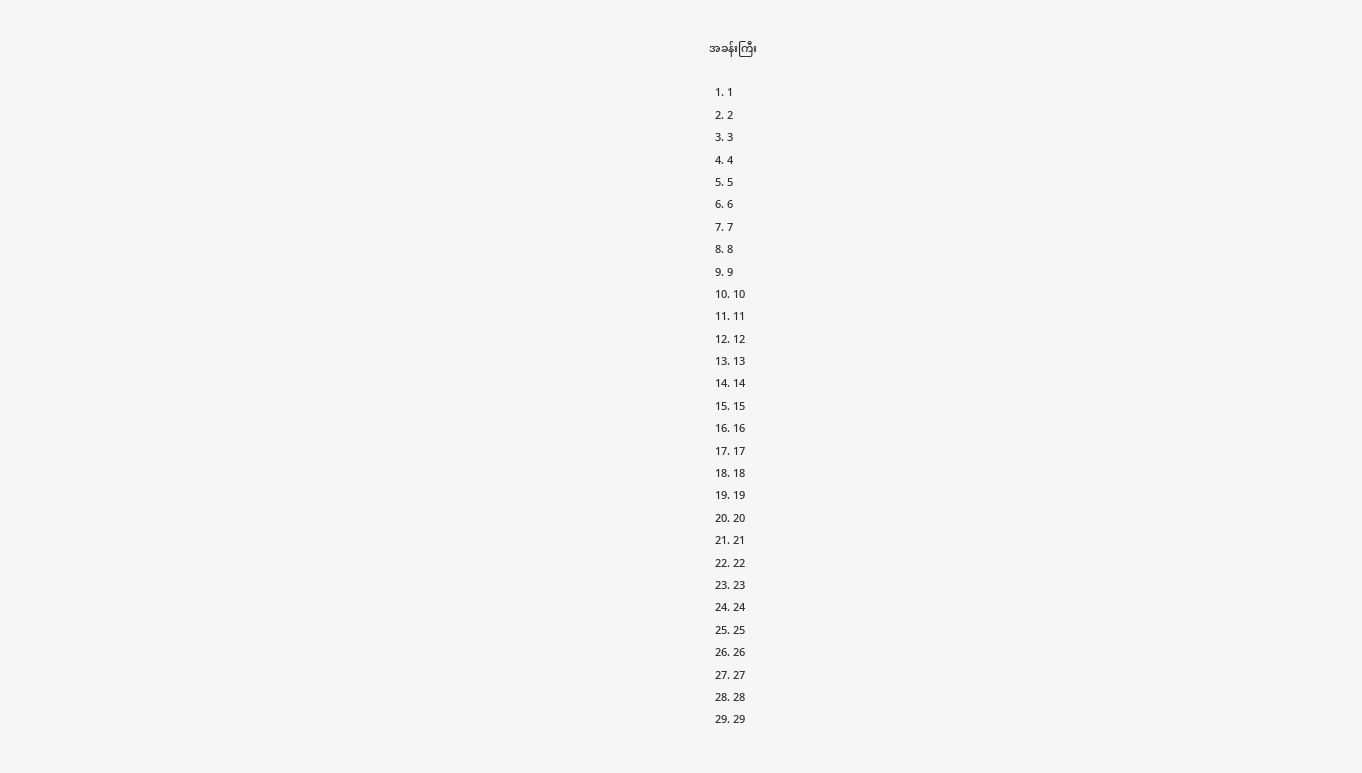အခန်းကြီး

  1. 1
  2. 2
  3. 3
  4. 4
  5. 5
  6. 6
  7. 7
  8. 8
  9. 9
  10. 10
  11. 11
  12. 12
  13. 13
  14. 14
  15. 15
  16. 16
  17. 17
  18. 18
  19. 19
  20. 20
  21. 21
  22. 22
  23. 23
  24. 24
  25. 25
  26. 26
  27. 27
  28. 28
  29. 29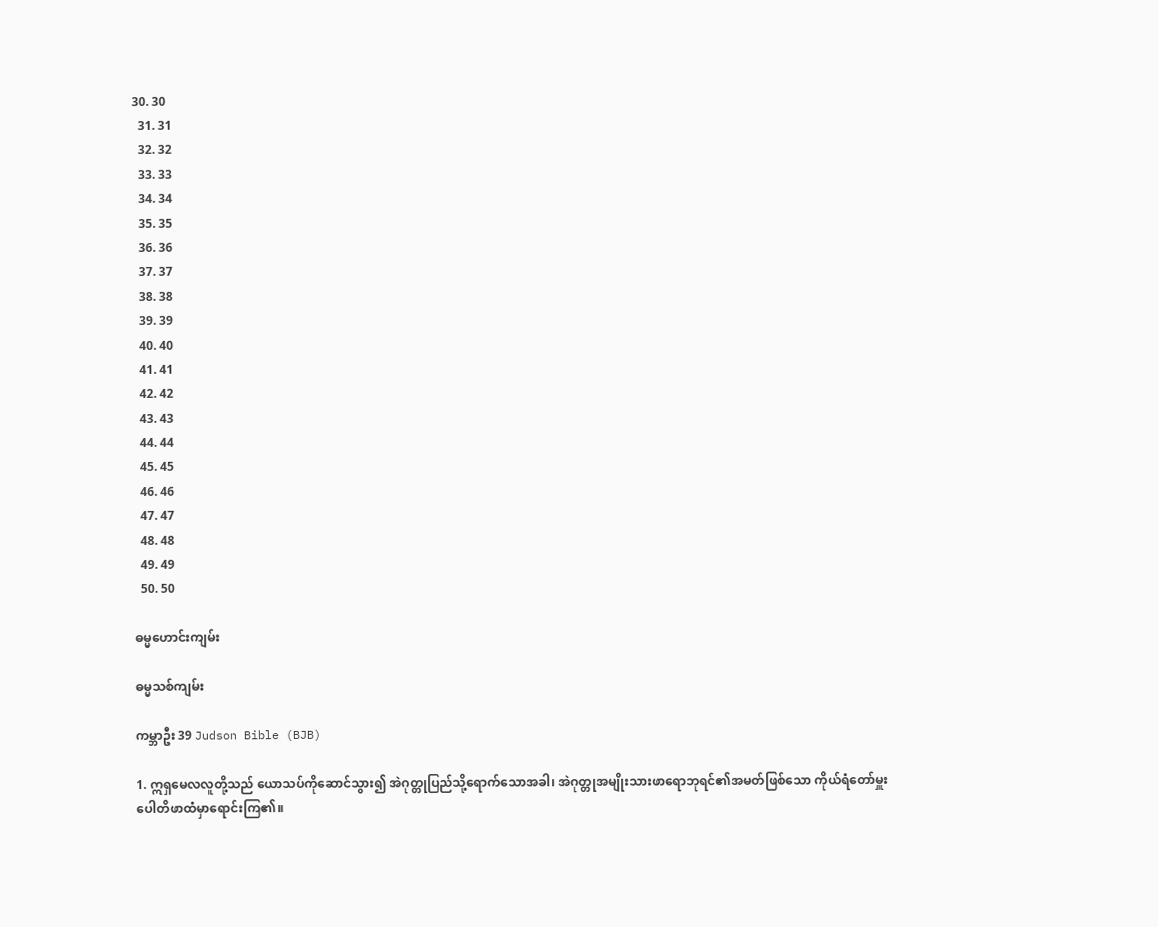30. 30
  31. 31
  32. 32
  33. 33
  34. 34
  35. 35
  36. 36
  37. 37
  38. 38
  39. 39
  40. 40
  41. 41
  42. 42
  43. 43
  44. 44
  45. 45
  46. 46
  47. 47
  48. 48
  49. 49
  50. 50

ဓမ္မဟောင်း‌ကျမ်း

ဓမ္မသစ်ကျမ်း

ကမ္ဘာဦး 39 Judson Bible (BJB)

1. ဣရှမေလလူတို့သည် ယောသပ်ကိုဆောင်သွား၍ အဲဂုတ္တုပြည်သို့ရောက်သောအခါ၊ အဲဂုတ္တုအမျိုးသားဖာရောဘုရင်၏အမတ်ဖြစ်သော ကိုယ်ရံတော်မှူးပေါတိဖာထံမှာရောင်းကြ၏။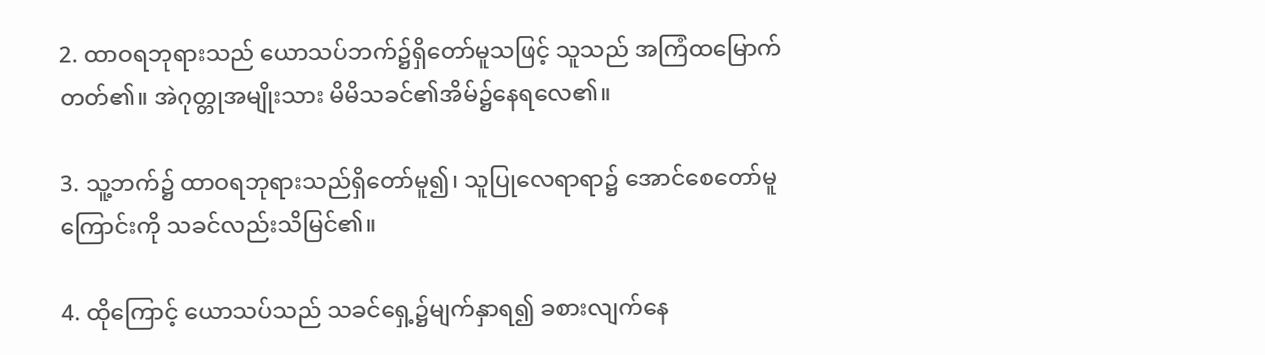2. ထာဝရဘုရားသည် ယောသပ်ဘက်၌ရှိတော်မူသဖြင့် သူသည် အကြံထမြောက်တတ်၏။ အဲဂုတ္တုအမျိုးသား မိမိသခင်၏အိမ်၌နေရလေ၏။

3. သူ့ဘက်၌ ထာဝရဘုရားသည်ရှိတော်မူ၍၊ သူပြုလေရာရာ၌ အောင်စေတော်မူကြောင်းကို သခင်လည်းသိမြင်၏။

4. ထိုကြောင့် ယောသပ်သည် သခင်ရှေ့၌မျက်နှာရ၍ ခစားလျက်နေ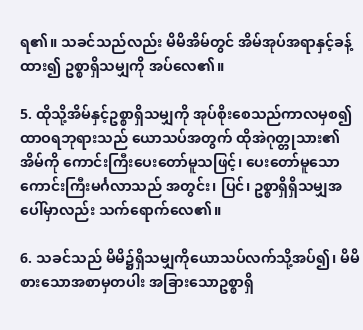ရ၏။ သခင်သည်လည်း မိမိအိမ်တွင် အိမ်အုပ်အရာနှင့်ခန့်ထား၍ ဥစ္စာရှိသမျှကို အပ်လေ၏။

5. ထိုသို့အိမ်နှင့်ဥစ္စာရှိသမျှကို အုပ်စိုးစေသည်ကာလမှစ၍ ထာဝရဘုရားသည် ယောသပ်အတွက် ထိုအဲဂုတ္တုသား၏အိမ်ကို ကောင်းကြီးပေးတော်မူသဖြင့်၊ ပေးတော်မူသောကောင်းကြီးမင်္ဂလာသည် အတွင်း၊ ပြင်၊ ဥစ္စာရှိရှိသမျှအပေါ်မှာလည်း သက်ရောက်လေ၏။

6. သခင်သည် မိမိ၌ရှိသမျှကိုယောသပ်လက်သို့အပ်၍၊ မိမိစားသောအစာမှတပါး အခြားသောဥစ္စာရှိ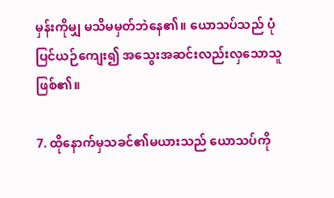မှန်းကိုမျှ မသိမမှတ်ဘဲနေ၏။ ယောသပ်သည် ပုံပြင်ယဉ်ကျေး၍ အသွေးအဆင်းလည်းလှသောသူဖြစ်၏။

7. ထိုနောက်မှသခင်၏မယားသည် ယောသပ်ကို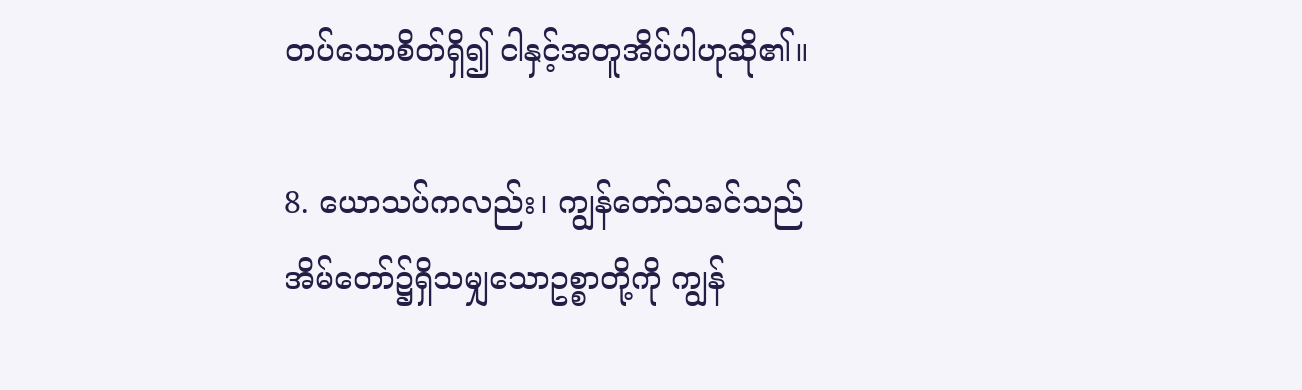တပ်သောစိတ်ရှိ၍ ငါနှင့်အတူအိပ်ပါဟုဆို၏။

8. ယောသပ်ကလည်း၊ ကျွန်တော်သခင်သည် အိမ်တော်၌ရှိသမျှသောဥစ္စာတို့ကို ကျွန်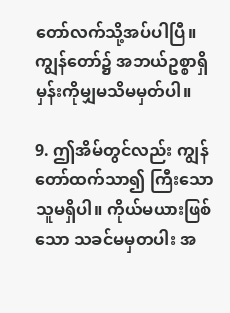တော်လက်သို့အပ်ပါပြီ။ ကျွန်တော်၌ အဘယ်ဥစ္စာရှိမှန်းကိုမျှမသိမမှတ်ပါ။

9. ဤအိမ်တွင်လည်း ကျွန်တော်ထက်သာ၍ ကြီးသောသူမရှိပါ။ ကိုယ်မယားဖြစ်သော သခင်မမှတပါး အ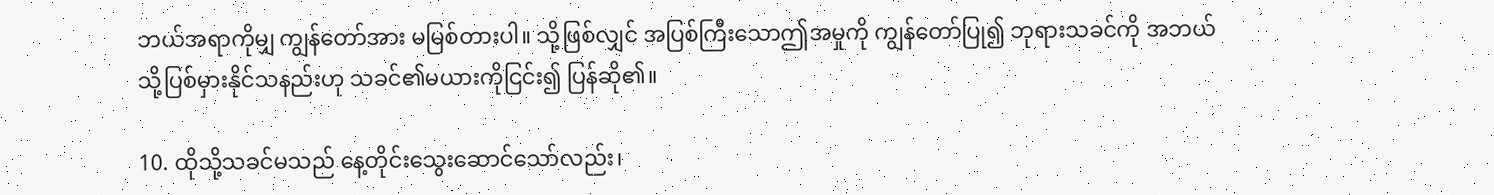ဘယ်အရာကိုမျှ ကျွန်တော်အား မမြစ်တားပါ။ သို့ဖြစ်လျှင် အပြစ်ကြီးသောဤအမှုကို ကျွန်တော်ပြု၍ ဘုရားသခင်ကို အဘယ်သို့ပြစ်မှားနိုင်သနည်းဟု သခင်၏မယားကိုငြင်း၍ ပြန်ဆို၏။

10. ထိုသို့သခင်မသည် နေ့တိုင်းသွေးဆောင်သော်လည်း၊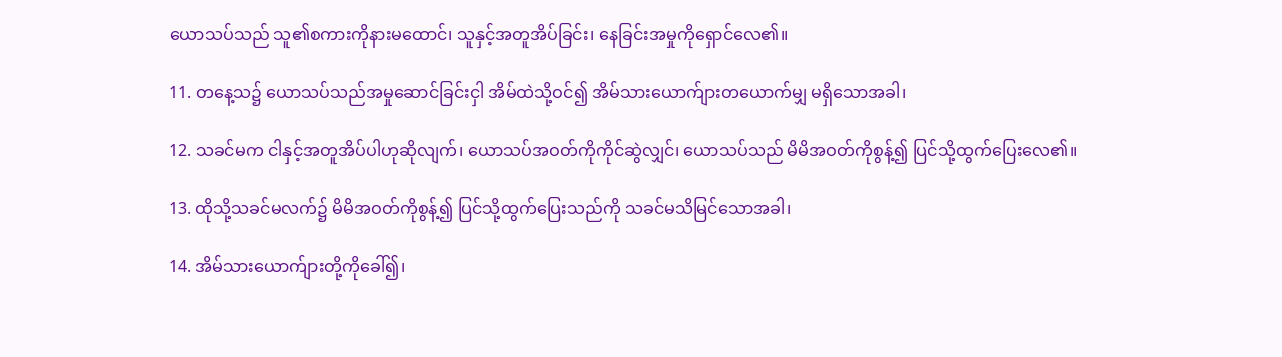ယောသပ်သည် သူ၏စကားကိုနားမထောင်၊ သူနှင့်အတူအိပ်ခြင်း၊ နေခြင်းအမှုကိုရှောင်လေ၏။

11. တနေ့သ၌ ယောသပ်သည်အမှုဆောင်ခြင်းငှါ အိမ်ထဲသို့ဝင်၍ အိမ်သားယောက်ျားတယောက်မျှ မရှိသောအခါ၊

12. သခင်မက ငါနှင့်အတူအိပ်ပါဟုဆိုလျက်၊ ယောသပ်အဝတ်ကိုကိုင်ဆွဲလျှင်၊ ယောသပ်သည် မိမိအဝတ်ကိုစွန့်၍ ပြင်သို့ထွက်ပြေးလေ၏။

13. ထိုသို့သခင်မလက်၌ မိမိအဝတ်ကိုစွန့်၍ ပြင်သို့ထွက်ပြေးသည်ကို သခင်မသိမြင်သောအခါ၊

14. အိမ်သားယောက်ျားတို့ကိုခေါ်၍၊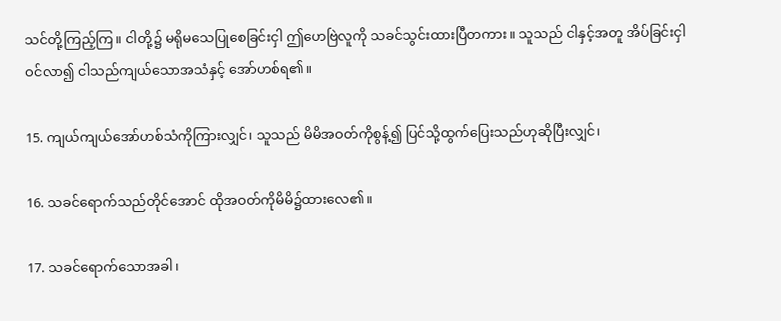သင်တို့ကြည့်ကြ။ ငါတို့၌ မရိုမသေပြုစေခြင်းငှါ ဤဟေဗြဲလူကို သခင်သွင်းထားပြီတကား။ သူသည် ငါနှင့်အတူ အိပ်ခြင်းငှါဝင်လာ၍ ငါသည်ကျယ်သောအသံနှင့် အော်ဟစ်ရ၏။

15. ကျယ်ကျယ်အော်ဟစ်သံကိုကြားလျှင်၊ သူသည် မိမိအဝတ်ကိုစွန့်၍ ပြင်သို့ထွက်ပြေးသည်ဟုဆိုပြီးလျှင်၊

16. သခင်ရောက်သည်တိုင်အောင် ထိုအဝတ်ကိုမိမိ၌ထားလေ၏။

17. သခင်ရောက်သောအခါ၊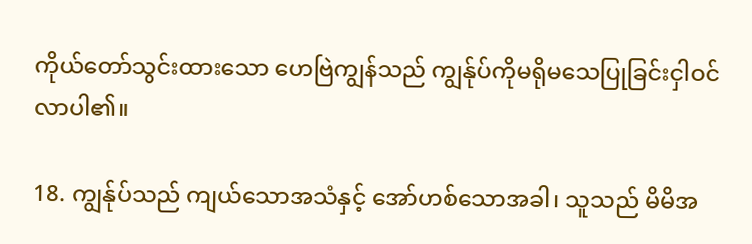ကိုယ်တော်သွင်းထားသော ဟေဗြဲကျွန်သည် ကျွန်ုပ်ကိုမရိုမသေပြုခြင်းငှါဝင်လာပါ၏။

18. ကျွန်ုပ်သည် ကျယ်သောအသံနှင့် အော်ဟစ်သောအခါ၊ သူသည် မိမိအ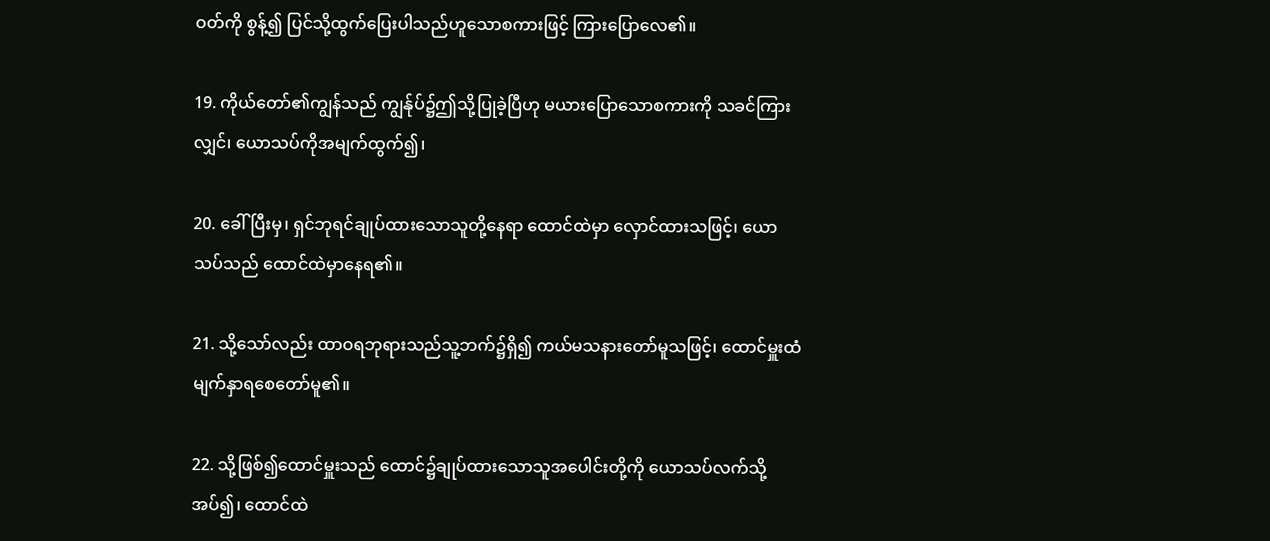ဝတ်ကို စွန့်၍ ပြင်သို့ထွက်ပြေးပါသည်ဟူသောစကားဖြင့် ကြားပြောလေ၏။

19. ကိုယ်တော်၏ကျွန်သည် ကျွန်ုပ်၌ဤသို့ပြုခဲ့ပြီဟု မယားပြောသောစကားကို သခင်ကြားလျှင်၊ ယောသပ်ကိုအမျက်ထွက်၍၊

20. ခေါ်ပြီးမှ၊ ရှင်ဘုရင်ချုပ်ထားသောသူတို့နေရာ ထောင်ထဲမှာ လှောင်ထားသဖြင့်၊ ယောသပ်သည် ထောင်ထဲမှာနေရ၏။

21. သို့သော်လည်း ထာဝရဘုရားသည်သူ့ဘက်၌ရှိ၍ ကယ်မသနားတော်မူသဖြင့်၊ ထောင်မှူးထံမျက်နှာရစေတော်မူ၏။

22. သို့ဖြစ်၍ထောင်မှူးသည် ထောင်၌ချုပ်ထားသောသူအပေါင်းတို့ကို ယောသပ်လက်သို့အပ်၍၊ ထောင်ထဲ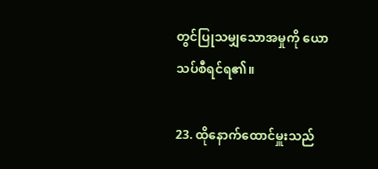တွင်ပြုသမျှသောအမှုကို ယောသပ်စီရင်ရ၏။

23. ထိုနောက်ထောင်မှူးသည်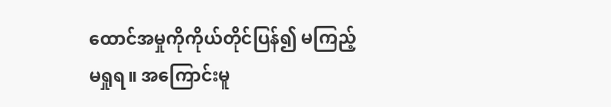ထောင်အမှုကိုကိုယ်တိုင်ပြန်၍ မကြည့်မရှုရ။ အကြောင်းမူ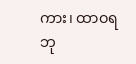ကား၊ ထာဝရဘု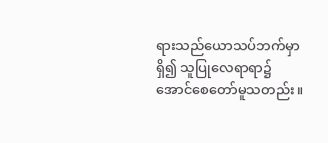ရားသည်ယောသပ်ဘက်မှာရှိ၍ သူပြုလေရာရာ၌ အောင်စေတော်မူသတည်း။